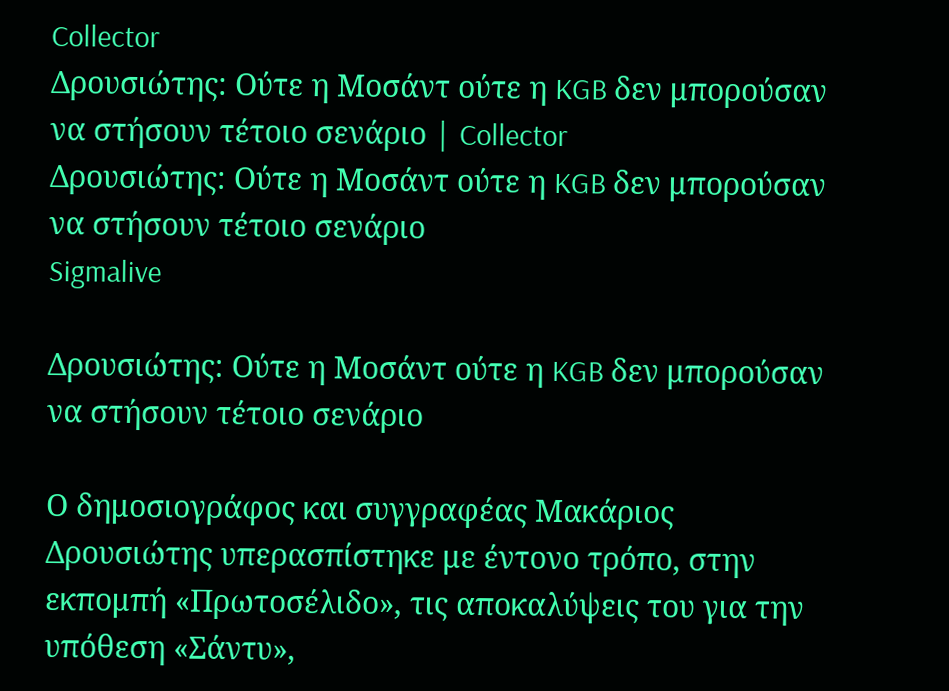Collector
Δρουσιώτης: Ούτε η Μοσάντ ούτε η KGB δεν μπορούσαν να στήσουν τέτοιο σενάριο | Collector
Δρουσιώτης: Ούτε η Μοσάντ ούτε η KGB δεν μπορούσαν να στήσουν τέτοιο σενάριο
Sigmalive

Δρουσιώτης: Ούτε η Μοσάντ ούτε η KGB δεν μπορούσαν να στήσουν τέτοιο σενάριο

Ο δημοσιογράφος και συγγραφέας Μακάριος Δρουσιώτης υπερασπίστηκε με έντονο τρόπο, στην εκπομπή «Πρωτοσέλιδο», τις αποκαλύψεις του για την υπόθεση «Σάντυ»,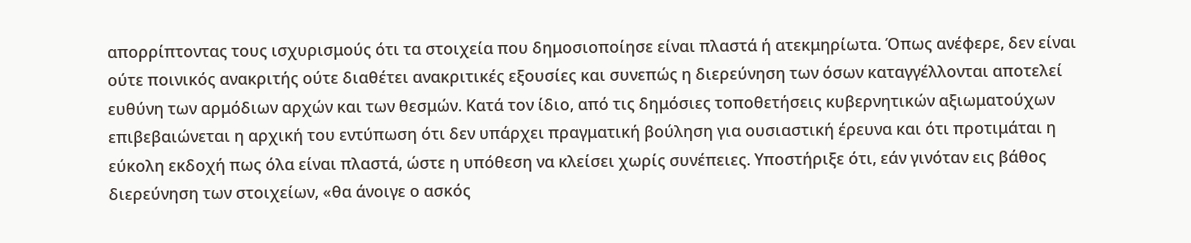απορρίπτοντας τους ισχυρισμούς ότι τα στοιχεία που δημοσιοποίησε είναι πλαστά ή ατεκμηρίωτα. Όπως ανέφερε, δεν είναι ούτε ποινικός ανακριτής ούτε διαθέτει ανακριτικές εξουσίες και συνεπώς η διερεύνηση των όσων καταγγέλλονται αποτελεί ευθύνη των αρμόδιων αρχών και των θεσμών. Κατά τον ίδιο, από τις δημόσιες τοποθετήσεις κυβερνητικών αξιωματούχων επιβεβαιώνεται η αρχική του εντύπωση ότι δεν υπάρχει πραγματική βούληση για ουσιαστική έρευνα και ότι προτιμάται η εύκολη εκδοχή πως όλα είναι πλαστά, ώστε η υπόθεση να κλείσει χωρίς συνέπειες. Υποστήριξε ότι, εάν γινόταν εις βάθος διερεύνηση των στοιχείων, «θα άνοιγε ο ασκός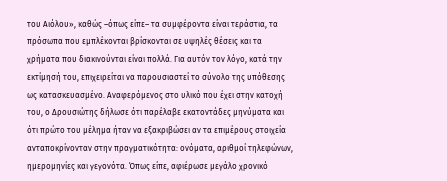του Αιόλου», καθώς –όπως είπε– τα συμφέροντα είναι τεράστια, τα πρόσωπα που εμπλέκονται βρίσκονται σε υψηλές θέσεις και τα χρήματα που διακινούνται είναι πολλά. Για αυτόν τον λόγο, κατά την εκτίμησή του, επιχειρείται να παρουσιαστεί το σύνολο της υπόθεσης ως κατασκευασμένο. Αναφερόμενος στο υλικό που έχει στην κατοχή του, ο Δρουσιώτης δήλωσε ότι παρέλαβε εκατοντάδες μηνύματα και ότι πρώτο του μέλημα ήταν να εξακριβώσει αν τα επιμέρους στοιχεία ανταποκρίνονταν στην πραγματικότητα: ονόματα, αριθμοί τηλεφώνων, ημερομηνίες και γεγονότα. Όπως είπε, αφιέρωσε μεγάλο χρονικό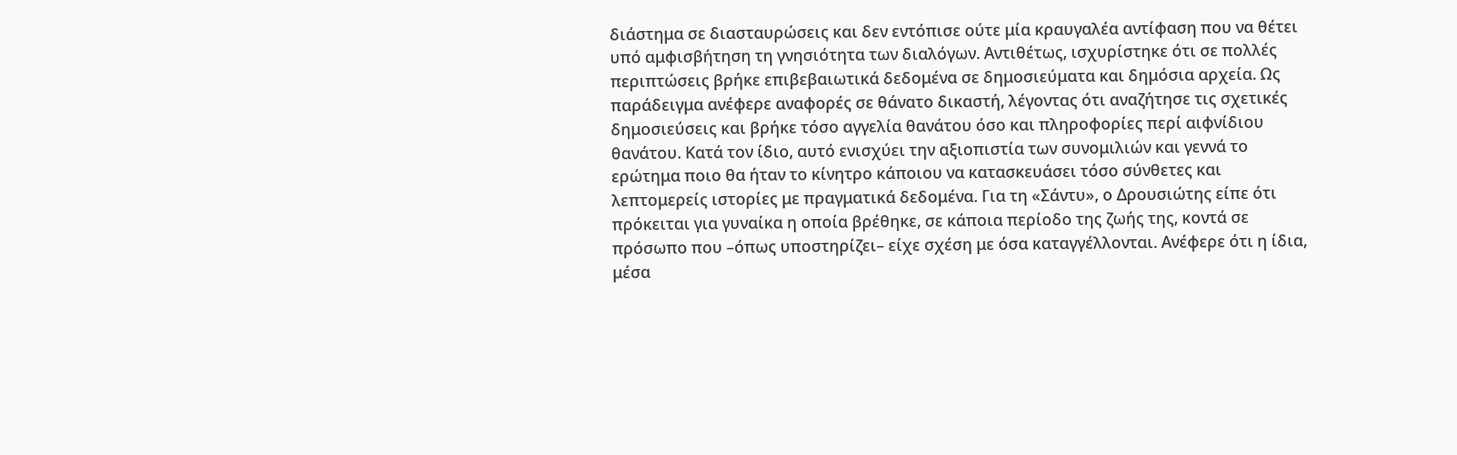διάστημα σε διασταυρώσεις και δεν εντόπισε ούτε μία κραυγαλέα αντίφαση που να θέτει υπό αμφισβήτηση τη γνησιότητα των διαλόγων. Αντιθέτως, ισχυρίστηκε ότι σε πολλές περιπτώσεις βρήκε επιβεβαιωτικά δεδομένα σε δημοσιεύματα και δημόσια αρχεία. Ως παράδειγμα ανέφερε αναφορές σε θάνατο δικαστή, λέγοντας ότι αναζήτησε τις σχετικές δημοσιεύσεις και βρήκε τόσο αγγελία θανάτου όσο και πληροφορίες περί αιφνίδιου θανάτου. Κατά τον ίδιο, αυτό ενισχύει την αξιοπιστία των συνομιλιών και γεννά το ερώτημα ποιο θα ήταν το κίνητρο κάποιου να κατασκευάσει τόσο σύνθετες και λεπτομερείς ιστορίες με πραγματικά δεδομένα. Για τη «Σάντυ», ο Δρουσιώτης είπε ότι πρόκειται για γυναίκα η οποία βρέθηκε, σε κάποια περίοδο της ζωής της, κοντά σε πρόσωπο που –όπως υποστηρίζει– είχε σχέση με όσα καταγγέλλονται. Ανέφερε ότι η ίδια, μέσα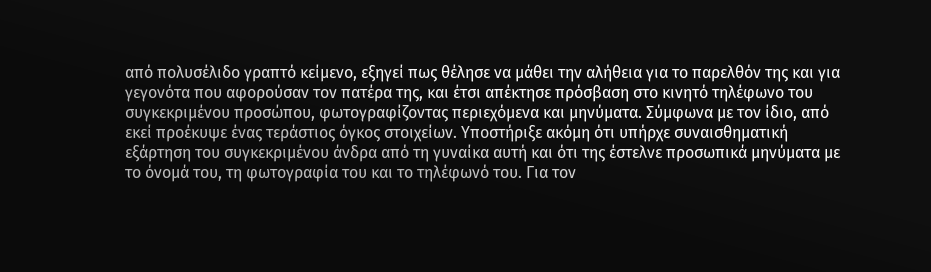από πολυσέλιδο γραπτό κείμενο, εξηγεί πως θέλησε να μάθει την αλήθεια για το παρελθόν της και για γεγονότα που αφορούσαν τον πατέρα της, και έτσι απέκτησε πρόσβαση στο κινητό τηλέφωνο του συγκεκριμένου προσώπου, φωτογραφίζοντας περιεχόμενα και μηνύματα. Σύμφωνα με τον ίδιο, από εκεί προέκυψε ένας τεράστιος όγκος στοιχείων. Υποστήριξε ακόμη ότι υπήρχε συναισθηματική εξάρτηση του συγκεκριμένου άνδρα από τη γυναίκα αυτή και ότι της έστελνε προσωπικά μηνύματα με το όνομά του, τη φωτογραφία του και το τηλέφωνό του. Για τον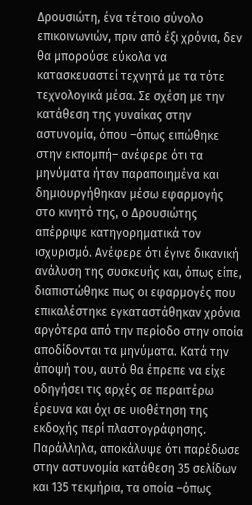Δρουσιώτη, ένα τέτοιο σύνολο επικοινωνιών, πριν από έξι χρόνια, δεν θα μπορούσε εύκολα να κατασκευαστεί τεχνητά με τα τότε τεχνολογικά μέσα. Σε σχέση με την κατάθεση της γυναίκας στην αστυνομία, όπου –όπως ειπώθηκε στην εκπομπή– ανέφερε ότι τα μηνύματα ήταν παραποιημένα και δημιουργήθηκαν μέσω εφαρμογής στο κινητό της, ο Δρουσιώτης απέρριψε κατηγορηματικά τον ισχυρισμό. Ανέφερε ότι έγινε δικανική ανάλυση της συσκευής και, όπως είπε, διαπιστώθηκε πως οι εφαρμογές που επικαλέστηκε εγκαταστάθηκαν χρόνια αργότερα από την περίοδο στην οποία αποδίδονται τα μηνύματα. Κατά την άποψή του, αυτό θα έπρεπε να είχε οδηγήσει τις αρχές σε περαιτέρω έρευνα και όχι σε υιοθέτηση της εκδοχής περί πλαστογράφησης. Παράλληλα, αποκάλυψε ότι παρέδωσε στην αστυνομία κατάθεση 35 σελίδων και 135 τεκμήρια, τα οποία –όπως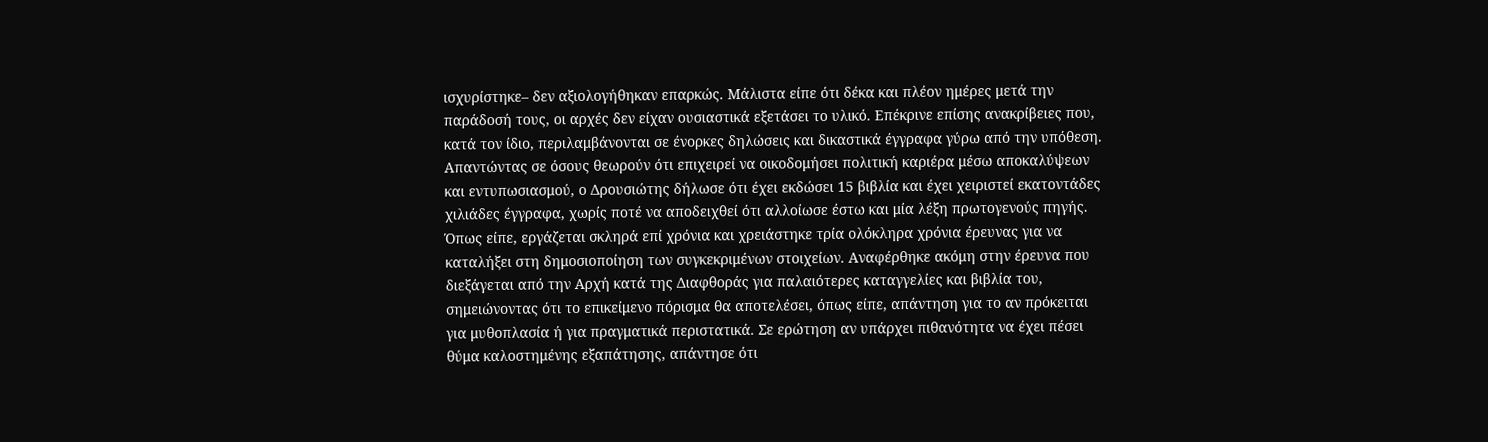ισχυρίστηκε– δεν αξιολογήθηκαν επαρκώς. Μάλιστα είπε ότι δέκα και πλέον ημέρες μετά την παράδοσή τους, οι αρχές δεν είχαν ουσιαστικά εξετάσει το υλικό. Επέκρινε επίσης ανακρίβειες που, κατά τον ίδιο, περιλαμβάνονται σε ένορκες δηλώσεις και δικαστικά έγγραφα γύρω από την υπόθεση. Απαντώντας σε όσους θεωρούν ότι επιχειρεί να οικοδομήσει πολιτική καριέρα μέσω αποκαλύψεων και εντυπωσιασμού, ο Δρουσιώτης δήλωσε ότι έχει εκδώσει 15 βιβλία και έχει χειριστεί εκατοντάδες χιλιάδες έγγραφα, χωρίς ποτέ να αποδειχθεί ότι αλλοίωσε έστω και μία λέξη πρωτογενούς πηγής. Όπως είπε, εργάζεται σκληρά επί χρόνια και χρειάστηκε τρία ολόκληρα χρόνια έρευνας για να καταλήξει στη δημοσιοποίηση των συγκεκριμένων στοιχείων. Αναφέρθηκε ακόμη στην έρευνα που διεξάγεται από την Αρχή κατά της Διαφθοράς για παλαιότερες καταγγελίες και βιβλία του, σημειώνοντας ότι το επικείμενο πόρισμα θα αποτελέσει, όπως είπε, απάντηση για το αν πρόκειται για μυθοπλασία ή για πραγματικά περιστατικά. Σε ερώτηση αν υπάρχει πιθανότητα να έχει πέσει θύμα καλοστημένης εξαπάτησης, απάντησε ότι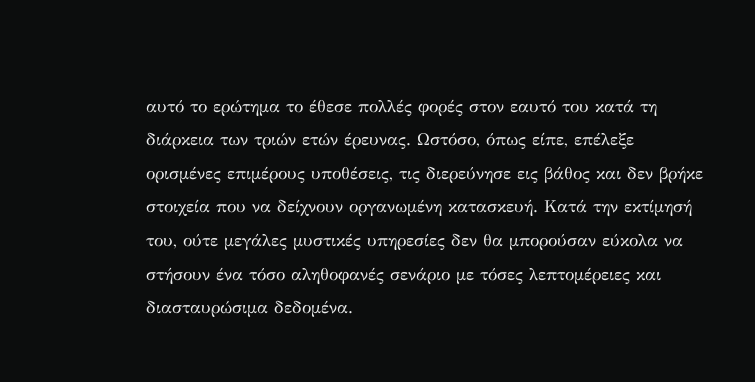αυτό το ερώτημα το έθεσε πολλές φορές στον εαυτό του κατά τη διάρκεια των τριών ετών έρευνας. Ωστόσο, όπως είπε, επέλεξε ορισμένες επιμέρους υποθέσεις, τις διερεύνησε εις βάθος και δεν βρήκε στοιχεία που να δείχνουν οργανωμένη κατασκευή. Κατά την εκτίμησή του, ούτε μεγάλες μυστικές υπηρεσίες δεν θα μπορούσαν εύκολα να στήσουν ένα τόσο αληθοφανές σενάριο με τόσες λεπτομέρειες και διασταυρώσιμα δεδομένα.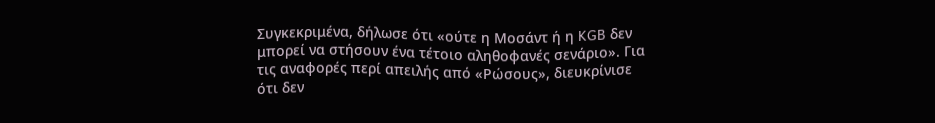Συγκεκριμένα, δήλωσε ότι «ούτε η Μοσάντ ή η KGB δεν μπορεί να στήσουν ένα τέτοιο αληθοφανές σενάριο». Για τις αναφορές περί απειλής από «Ρώσους», διευκρίνισε ότι δεν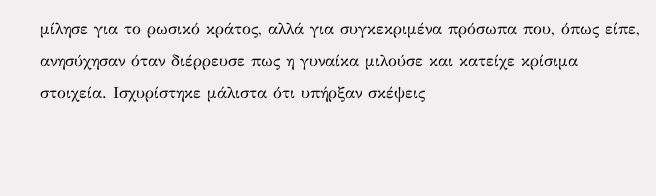μίλησε για το ρωσικό κράτος, αλλά για συγκεκριμένα πρόσωπα που, όπως είπε, ανησύχησαν όταν διέρρευσε πως η γυναίκα μιλούσε και κατείχε κρίσιμα στοιχεία. Ισχυρίστηκε μάλιστα ότι υπήρξαν σκέψεις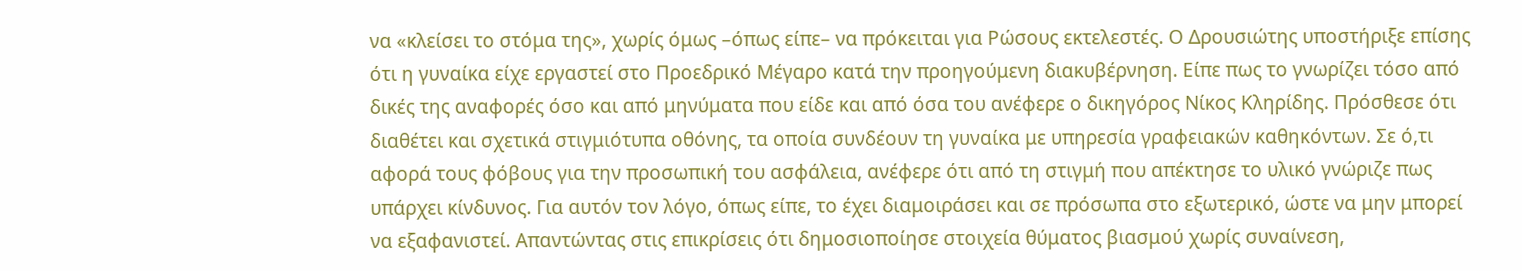να «κλείσει το στόμα της», χωρίς όμως –όπως είπε– να πρόκειται για Ρώσους εκτελεστές. Ο Δρουσιώτης υποστήριξε επίσης ότι η γυναίκα είχε εργαστεί στο Προεδρικό Μέγαρο κατά την προηγούμενη διακυβέρνηση. Είπε πως το γνωρίζει τόσο από δικές της αναφορές όσο και από μηνύματα που είδε και από όσα του ανέφερε ο δικηγόρος Νίκος Κληρίδης. Πρόσθεσε ότι διαθέτει και σχετικά στιγμιότυπα οθόνης, τα οποία συνδέουν τη γυναίκα με υπηρεσία γραφειακών καθηκόντων. Σε ό,τι αφορά τους φόβους για την προσωπική του ασφάλεια, ανέφερε ότι από τη στιγμή που απέκτησε το υλικό γνώριζε πως υπάρχει κίνδυνος. Για αυτόν τον λόγο, όπως είπε, το έχει διαμοιράσει και σε πρόσωπα στο εξωτερικό, ώστε να μην μπορεί να εξαφανιστεί. Απαντώντας στις επικρίσεις ότι δημοσιοποίησε στοιχεία θύματος βιασμού χωρίς συναίνεση,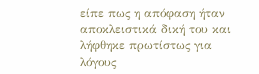είπε πως η απόφαση ήταν αποκλειστικά δική του και λήφθηκε πρωτίστως για λόγους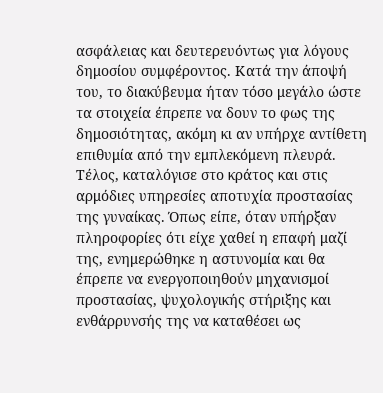ασφάλειας και δευτερευόντως για λόγους δημοσίου συμφέροντος. Κατά την άποψή του, το διακύβευμα ήταν τόσο μεγάλο ώστε τα στοιχεία έπρεπε να δουν το φως της δημοσιότητας, ακόμη κι αν υπήρχε αντίθετη επιθυμία από την εμπλεκόμενη πλευρά. Τέλος, καταλόγισε στο κράτος και στις αρμόδιες υπηρεσίες αποτυχία προστασίας της γυναίκας. Όπως είπε, όταν υπήρξαν πληροφορίες ότι είχε χαθεί η επαφή μαζί της, ενημερώθηκε η αστυνομία και θα έπρεπε να ενεργοποιηθούν μηχανισμοί προστασίας, ψυχολογικής στήριξης και ενθάρρυνσής της να καταθέσει ως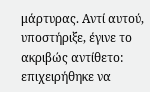μάρτυρας. Αντί αυτού, υποστήριξε, έγινε το ακριβώς αντίθετο: επιχειρήθηκε να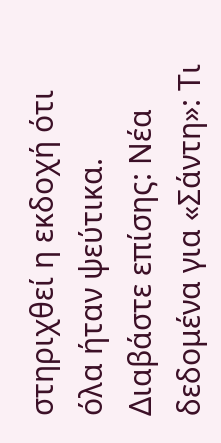στηριχθεί η εκδοχή ότι όλα ήταν ψεύτικα. Διαβάστε επίσης: Νέα δεδομένα για «Σάντη»: Τι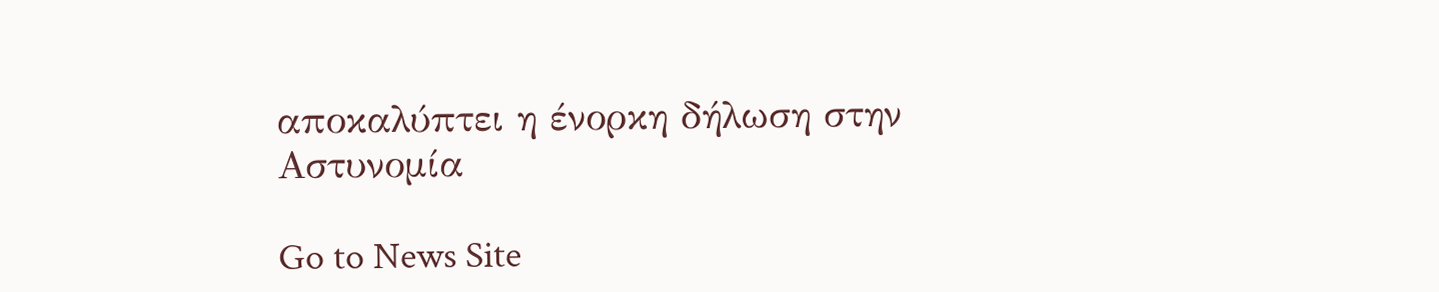αποκαλύπτει η ένορκη δήλωση στην Αστυνομία

Go to News Site